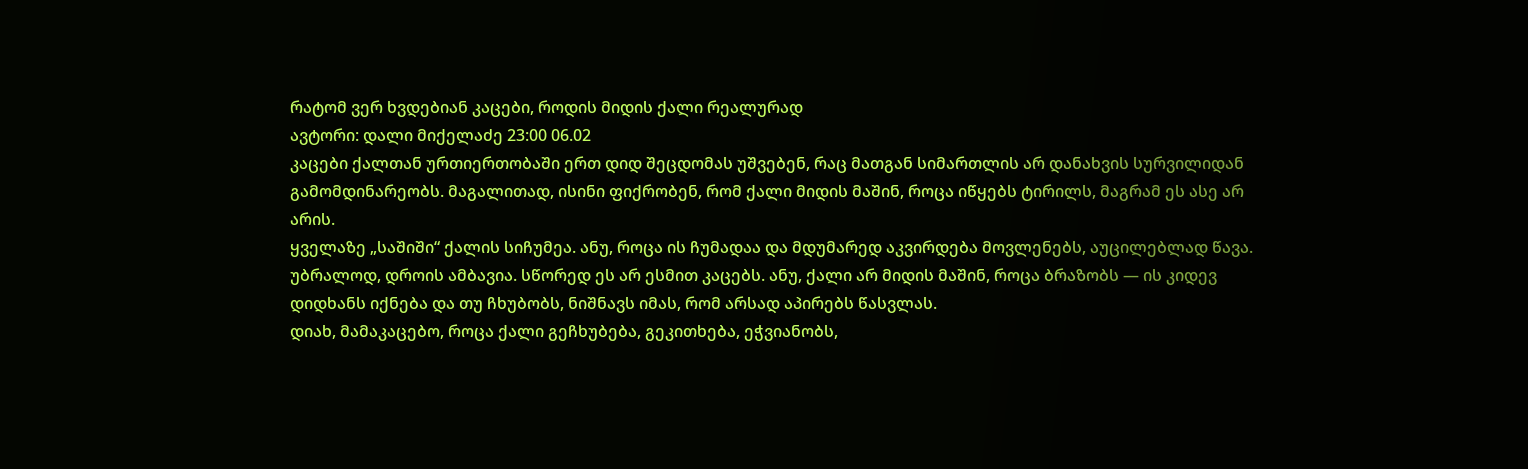რატომ ვერ ხვდებიან კაცები, როდის მიდის ქალი რეალურად
ავტორი: დალი მიქელაძე 23:00 06.02
კაცები ქალთან ურთიერთობაში ერთ დიდ შეცდომას უშვებენ, რაც მათგან სიმართლის არ დანახვის სურვილიდან გამომდინარეობს. მაგალითად, ისინი ფიქრობენ, რომ ქალი მიდის მაშინ, როცა იწყებს ტირილს, მაგრამ ეს ასე არ არის.
ყველაზე „საშიში“ ქალის სიჩუმეა. ანუ, როცა ის ჩუმადაა და მდუმარედ აკვირდება მოვლენებს, აუცილებლად წავა. უბრალოდ, დროის ამბავია. სწორედ ეს არ ესმით კაცებს. ანუ, ქალი არ მიდის მაშინ, როცა ბრაზობს — ის კიდევ დიდხანს იქნება და თუ ჩხუბობს, ნიშნავს იმას, რომ არსად აპირებს წასვლას.
დიახ, მამაკაცებო, როცა ქალი გეჩხუბება, გეკითხება, ეჭვიანობს,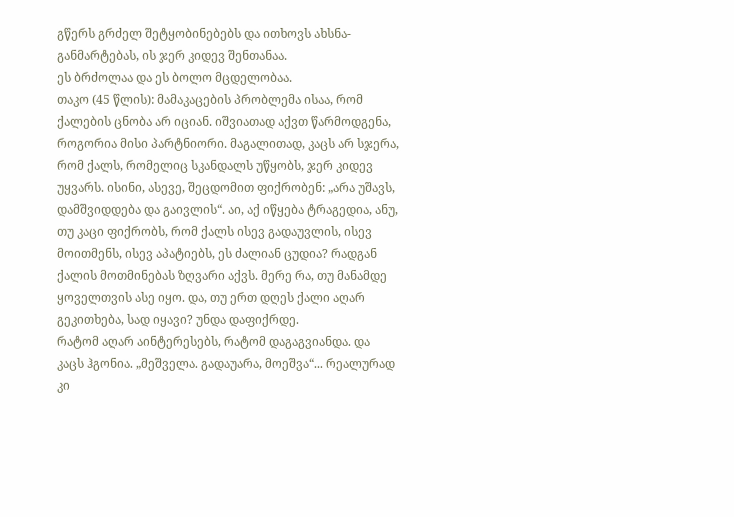გწერს გრძელ შეტყობინებებს და ითხოვს ახსნა-განმარტებას, ის ჯერ კიდევ შენთანაა.
ეს ბრძოლაა და ეს ბოლო მცდელობაა.
თაკო (45 წლის): მამაკაცების პრობლემა ისაა, რომ ქალების ცნობა არ იციან. იშვიათად აქვთ წარმოდგენა, როგორია მისი პარტნიორი. მაგალითად, კაცს არ სჯერა, რომ ქალს, რომელიც სკანდალს უწყობს, ჯერ კიდევ უყვარს. ისინი, ასევე, შეცდომით ფიქრობენ: „არა უშავს, დამშვიდდება და გაივლის“. აი, აქ იწყება ტრაგედია, ანუ, თუ კაცი ფიქრობს, რომ ქალს ისევ გადაუვლის, ისევ მოითმენს, ისევ აპატიებს, ეს ძალიან ცუდია? რადგან ქალის მოთმინებას ზღვარი აქვს. მერე რა, თუ მანამდე ყოველთვის ასე იყო. და, თუ ერთ დღეს ქალი აღარ გეკითხება, სად იყავი? უნდა დაფიქრდე.
რატომ აღარ აინტერესებს, რატომ დაგაგვიანდა. და კაცს ჰგონია. „მეშველა. გადაუარა, მოეშვა“... რეალურად კი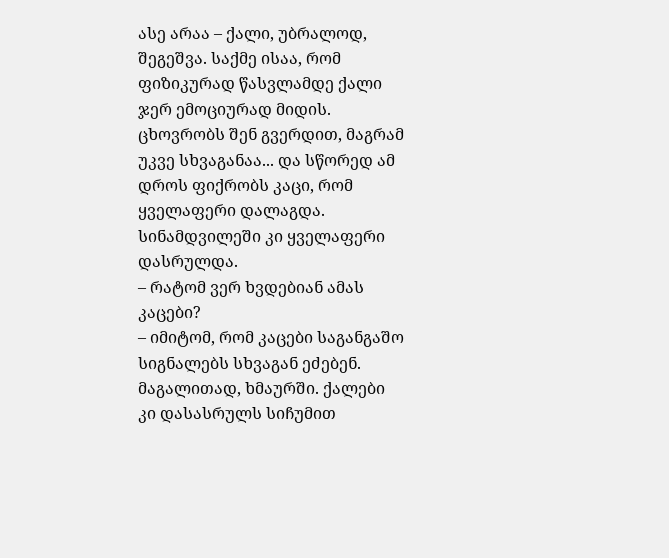ასე არაა – ქალი, უბრალოდ, შეგეშვა. საქმე ისაა, რომ ფიზიკურად წასვლამდე ქალი ჯერ ემოციურად მიდის. ცხოვრობს შენ გვერდით, მაგრამ უკვე სხვაგანაა... და სწორედ ამ დროს ფიქრობს კაცი, რომ ყველაფერი დალაგდა. სინამდვილეში კი ყველაფერი დასრულდა.
– რატომ ვერ ხვდებიან ამას კაცები?
– იმიტომ, რომ კაცები საგანგაშო სიგნალებს სხვაგან ეძებენ. მაგალითად, ხმაურში. ქალები კი დასასრულს სიჩუმით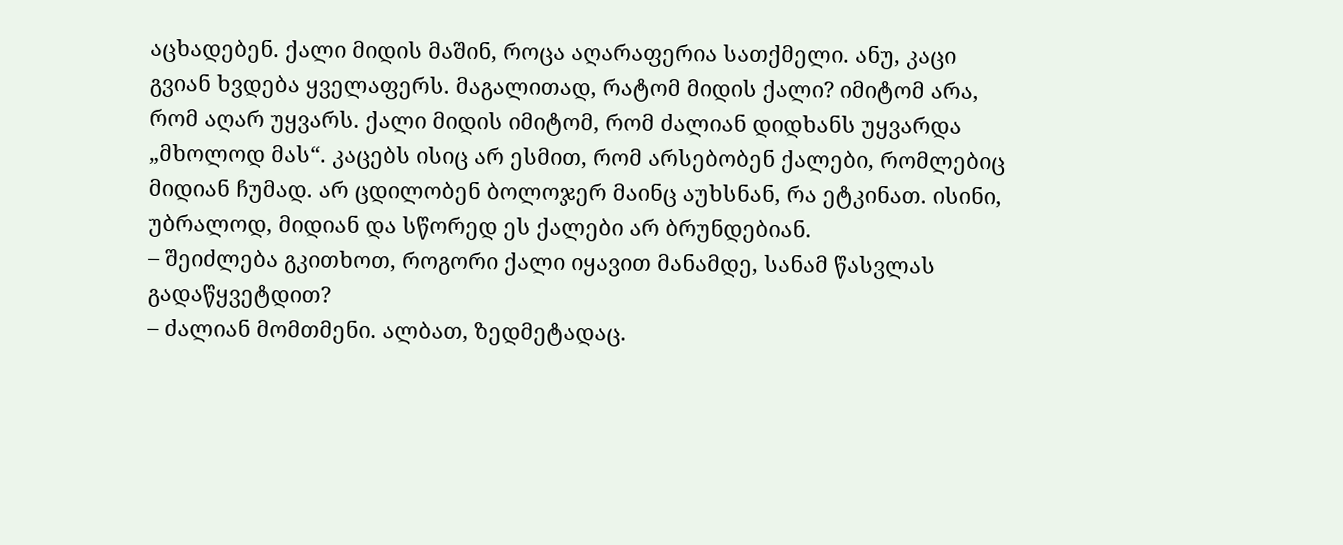აცხადებენ. ქალი მიდის მაშინ, როცა აღარაფერია სათქმელი. ანუ, კაცი გვიან ხვდება ყველაფერს. მაგალითად, რატომ მიდის ქალი? იმიტომ არა, რომ აღარ უყვარს. ქალი მიდის იმიტომ, რომ ძალიან დიდხანს უყვარდა „მხოლოდ მას“. კაცებს ისიც არ ესმით, რომ არსებობენ ქალები, რომლებიც მიდიან ჩუმად. არ ცდილობენ ბოლოჯერ მაინც აუხსნან, რა ეტკინათ. ისინი, უბრალოდ, მიდიან და სწორედ ეს ქალები არ ბრუნდებიან.
– შეიძლება გკითხოთ, როგორი ქალი იყავით მანამდე, სანამ წასვლას გადაწყვეტდით?
– ძალიან მომთმენი. ალბათ, ზედმეტადაც.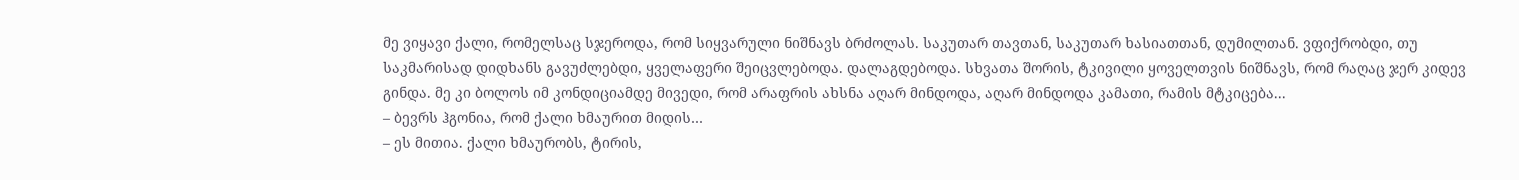მე ვიყავი ქალი, რომელსაც სჯეროდა, რომ სიყვარული ნიშნავს ბრძოლას. საკუთარ თავთან, საკუთარ ხასიათთან, დუმილთან. ვფიქრობდი, თუ საკმარისად დიდხანს გავუძლებდი, ყველაფერი შეიცვლებოდა. დალაგდებოდა. სხვათა შორის, ტკივილი ყოველთვის ნიშნავს, რომ რაღაც ჯერ კიდევ გინდა. მე კი ბოლოს იმ კონდიციამდე მივედი, რომ არაფრის ახსნა აღარ მინდოდა, აღარ მინდოდა კამათი, რამის მტკიცება...
– ბევრს ჰგონია, რომ ქალი ხმაურით მიდის…
– ეს მითია. ქალი ხმაურობს, ტირის,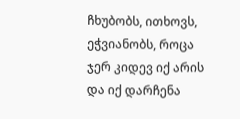ჩხუბობს, ითხოვს, ეჭვიანობს, როცა ჯერ კიდევ იქ არის და იქ დარჩენა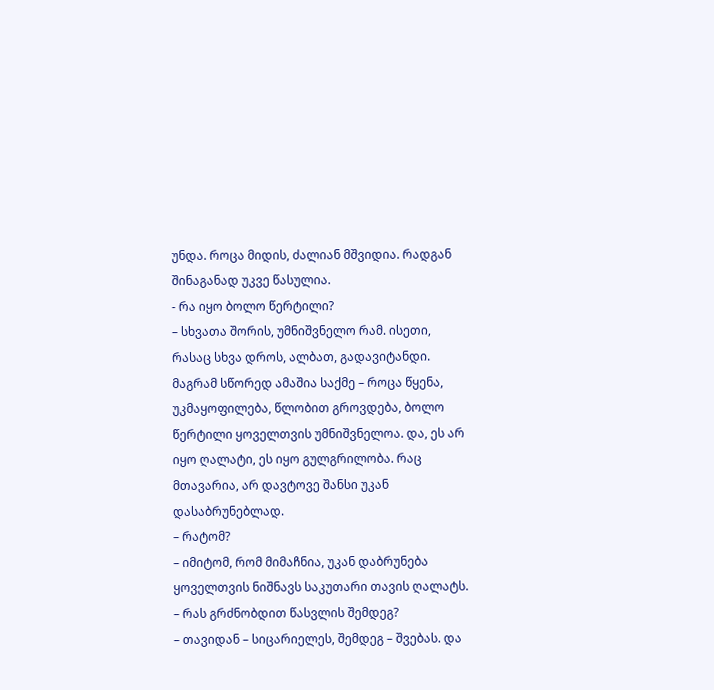უნდა. როცა მიდის, ძალიან მშვიდია. რადგან შინაგანად უკვე წასულია.
- რა იყო ბოლო წერტილი?
– სხვათა შორის, უმნიშვნელო რამ. ისეთი, რასაც სხვა დროს, ალბათ, გადავიტანდი. მაგრამ სწორედ ამაშია საქმე – როცა წყენა, უკმაყოფილება, წლობით გროვდება, ბოლო წერტილი ყოველთვის უმნიშვნელოა. და, ეს არ იყო ღალატი, ეს იყო გულგრილობა. რაც მთავარია, არ დავტოვე შანსი უკან დასაბრუნებლად.
– რატომ?
– იმიტომ, რომ მიმაჩნია, უკან დაბრუნება ყოველთვის ნიშნავს საკუთარი თავის ღალატს.
– რას გრძნობდით წასვლის შემდეგ?
– თავიდან – სიცარიელეს, შემდეგ – შვებას. და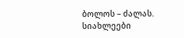ბოლოს – ძალას.
სიახლეები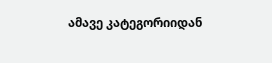ამავე კატეგორიიდან